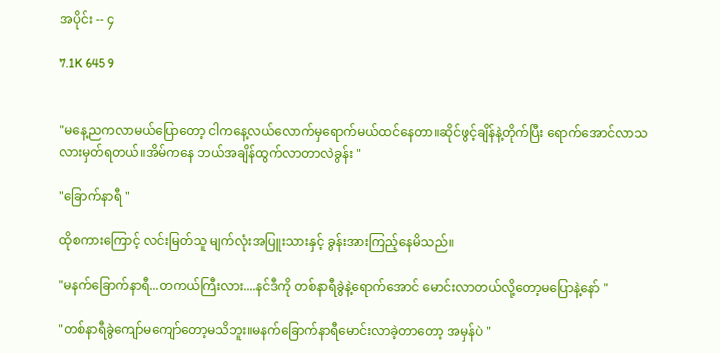အပိုင်း -- ၄

7.1K 645 9


"မနေ့ညကလာမယ်ပြောတော့ ငါကနေ့လယ်လောက်မှရောက်မယ်ထင်နေတာ။ဆိုင်ဖွင့်ချိန်နဲ့တိုက်ပြီး ရောက်အောင်လာသလားမှတ်ရတယ်။အိမ်ကနေ ဘယ်အချိန်ထွက်လာတာလဲခွန်း "

"ခြောက်နာရီ "

ထိုစကားကြောင့် လင်းမြတ်သူ မျက်လုံးအပြူးသားနှင့် ခွန်းအားကြည့်နေမိသည်။

"မနက်ခြောက်နာရီ...တကယ်ကြီးလား....နင်ဒီကို တစ်နာရီခွဲနဲ့ရောက်အောင် မောင်းလာတယ်လို့တော့မပြောနဲ့နော် "

"တစ်နာရီခွဲကျော်မကျော်တော့မသိဘူး။မနက်ခြောက်နာရီမောင်းလာခဲ့တာတော့ အမှန်ပဲ "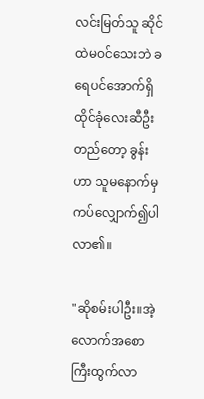လင်းမြတ်သူ ဆိုင်ထဲမဝင်သေးဘဲ ခရေပင်အောက်ရှိထိုင်ခုံလေးဆီဦးတည်တော့ ခွန်းဟာ သူမနောက်မှကပ်‌လျှောက်၍ပါလာ၏။

"ဆိုစမ်းပါဦး။အဲ့လောက်အစောကြီးထွက်လာ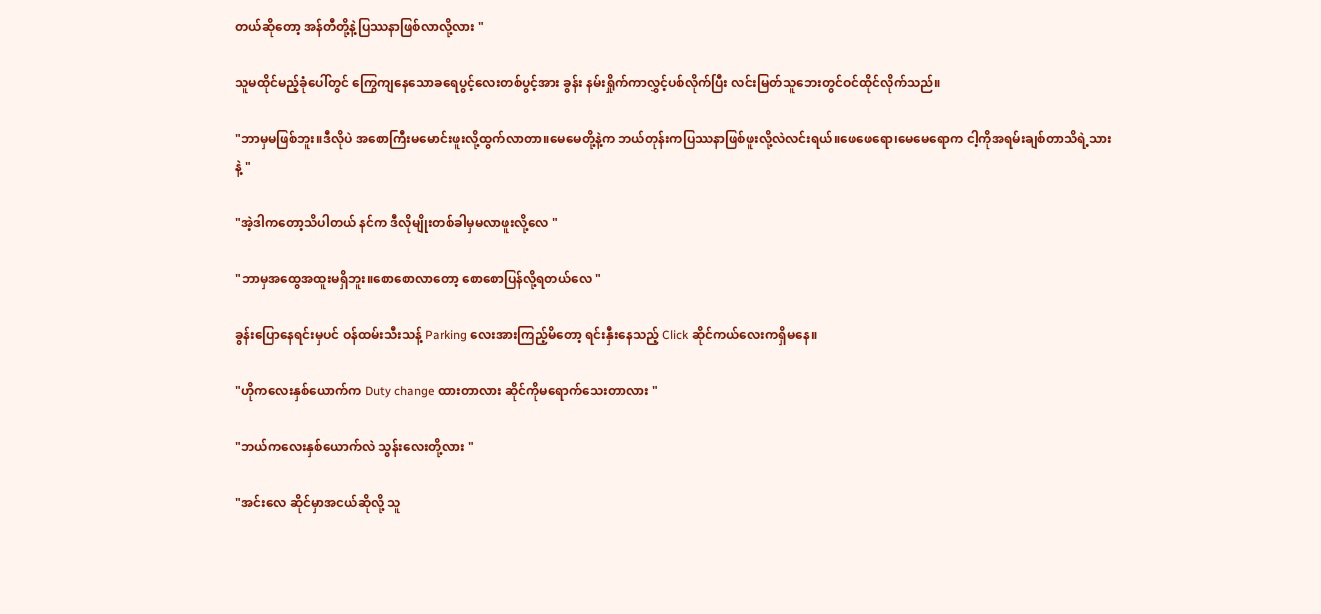တယ်ဆိုတော့ အန်တီတို့နဲ့ပြဿနာဖြစ်လာလို့လား "

သူမထိုင်မည့်ခုံပေါ်တွင် ကြွေကျနေသောခရေပွင့်လေးတစ်ပွင့်အား ခွန်း နမ်းရှိုက်ကာလွှင့်ပစ်လိုက်ပြီး လင်းမြတ်သူဘေးတွင်ဝင်ထိုင်လိုက်သည်။

"ဘာမှမဖြစ်ဘူး။ဒီလိုပဲ အစောကြီးမမောင်းဖူးလို့ထွက်လာတာ။မေမေတို့နဲ့က ဘယ်တုန်းကပြဿနာဖြစ်ဖူးလို့လဲလင်းရယ်။ဖေဖေရော၊မေမေရောက ငါ့ကိုအရမ်းချစ်တာသိရဲ့သားနဲ့ "

"အဲ့ဒါကတော့သိပါတယ် နင်က ဒီလိုမျိုးတစ်ခါမှမလာဖူးလို့လေ "

"ဘာမှအထွေအထူးမရှိဘူး။စောစောလာတော့ စောစောပြန်လို့ရတယ်လေ "

ခွန်းပြောနေရင်းမှပင် ဝန်ထမ်းသီးသန့် Parking လေးအားကြည့်မိတော့ ရင်းနှီးနေသည့် Click ဆိုင်ကယ်လေးကရှိမနေ။

"ဟိုကလေးနှစ်ယောက်က Duty change ထားတာလား ဆိုင်ကိုမရောက်သေးတာလား "

"ဘယ်ကလေးနှစ်ယောက်လဲ သွန်းလေးတို့လား "

"အင်းလေ ဆိုင်မှာအငယ်ဆိုလို့ သူ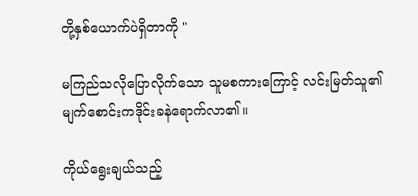တို့နှစ်ယောက်ပဲရှိတာကို "

မကြည်သလိုပြောလိုက်သော သူမစကားကြောင့် လင်းမြတ်သူ၏မျက်စောင်းကဒိုင်းခနဲရောက်လာ၏။

ကိုယ်ရွေးချယ်သည့်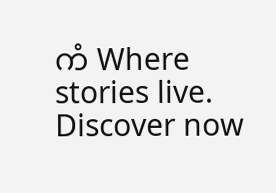ကံ Where stories live. Discover now